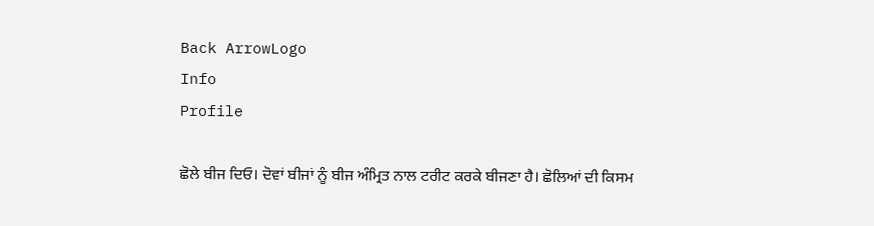Back ArrowLogo
Info
Profile

ਛੋਲੇ ਬੀਜ ਦਿਓ। ਦੋਵਾਂ ਬੀਜਾਂ ਨੂੰ ਬੀਜ ਅੰਮ੍ਰਿਤ ਨਾਲ ਟਰੀਟ ਕਰਕੇ ਬੀਜਣਾ ਹੈ। ਛੋਲਿਆਂ ਦੀ ਕਿਸਮ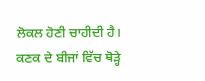ਲੋਕਲ ਹੋਣੀ ਚਾਹੀਦੀ ਹੈ। ਕਣਕ ਦੇ ਬੀਜਾਂ ਵਿੱਚ ਥੋੜ੍ਹੇ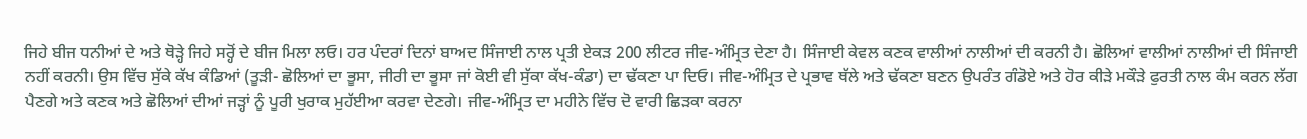ਜਿਹੇ ਬੀਜ ਧਨੀਆਂ ਦੇ ਅਤੇ ਥੋੜ੍ਹੇ ਜਿਹੇ ਸਰ੍ਹੋਂ ਦੇ ਬੀਜ ਮਿਲਾ ਲਓ। ਹਰ ਪੰਦਰਾਂ ਦਿਨਾਂ ਬਾਅਦ ਸਿੰਜਾਈ ਨਾਲ ਪ੍ਰਤੀ ਏਕੜ 200 ਲੀਟਰ ਜੀਵ-ਅੰਮ੍ਰਿਤ ਦੇਣਾ ਹੈ। ਸਿੰਜਾਈ ਕੇਵਲ ਕਣਕ ਵਾਲੀਆਂ ਨਾਲੀਆਂ ਦੀ ਕਰਨੀ ਹੈ। ਛੋਲਿਆਂ ਵਾਲੀਆਂ ਨਾਲੀਆਂ ਦੀ ਸਿੰਜਾਈ ਨਹੀਂ ਕਰਨੀ। ਉਸ ਵਿੱਚ ਸੁੱਕੇ ਕੱਖ ਕੰਡਿਆਂ (ਤੂੜੀ- ਛੋਲਿਆਂ ਦਾ ਭੂਸਾ, ਜੀਰੀ ਦਾ ਭੂਸਾ ਜਾਂ ਕੋਈ ਵੀ ਸੁੱਕਾ ਕੱਖ-ਕੰਡਾ) ਦਾ ਢੱਕਣਾ ਪਾ ਦਿਓ। ਜੀਵ-ਅੰਮ੍ਰਿਤ ਦੇ ਪ੍ਰਭਾਵ ਥੱਲੇ ਅਤੇ ਢੱਕਣਾ ਬਣਨ ਉਪਰੰਤ ਗੰਡੋਏ ਅਤੇ ਹੋਰ ਕੀੜੇ ਮਕੌੜੇ ਫੁਰਤੀ ਨਾਲ ਕੰਮ ਕਰਨ ਲੱਗ ਪੈਣਗੇ ਅਤੇ ਕਣਕ ਅਤੇ ਛੋਲਿਆਂ ਦੀਆਂ ਜੜ੍ਹਾਂ ਨੂੰ ਪੂਰੀ ਖੁਰਾਕ ਮੁਹੱਈਆ ਕਰਵਾ ਦੇਣਗੇ। ਜੀਵ-ਅੰਮ੍ਰਿਤ ਦਾ ਮਹੀਨੇ ਵਿੱਚ ਦੋ ਵਾਰੀ ਛਿੜਕਾ ਕਰਨਾ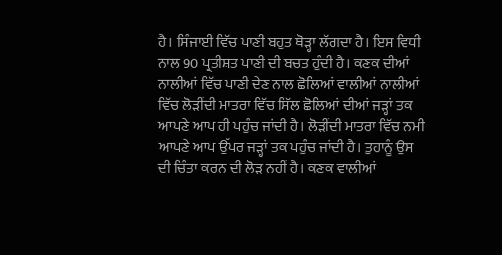ਹੈ। ਸਿੰਜਾਈ ਵਿੱਚ ਪਾਣੀ ਬਹੁਤ ਥੋੜ੍ਹਾ ਲੱਗਦਾ ਹੈ। ਇਸ ਵਿਧੀ ਨਾਲ 90 ਪ੍ਰਤੀਸ਼ਤ ਪਾਣੀ ਦੀ ਬਚਤ ਹੁੰਦੀ ਹੈ। ਕਣਕ ਦੀਆਂ ਨਾਲੀਆਂ ਵਿੱਚ ਪਾਣੀ ਦੇਣ ਨਾਲ ਛੋਲਿਆਂ ਵਾਲੀਆਂ ਨਾਲੀਆਂ ਵਿੱਚ ਲੋੜੀਂਦੀ ਮਾਤਰਾ ਵਿੱਚ ਸਿੱਲ ਛੋਲਿਆਂ ਦੀਆਂ ਜੜ੍ਹਾਂ ਤਕ ਆਪਣੇ ਆਪ ਹੀ ਪਹੁੰਚ ਜਾਂਦੀ ਹੈ। ਲੋੜੀਂਦੀ ਮਾਤਰਾ ਵਿੱਚ ਨਮੀ ਆਪਣੇ ਆਪ ਉੱਪਰ ਜੜ੍ਹਾਂ ਤਕ ਪਹੁੰਚ ਜਾਂਦੀ ਹੈ। ਤੁਹਾਨੂੰ ਉਸ ਦੀ ਚਿੰਤਾ ਕਰਨ ਦੀ ਲੋੜ ਨਹੀਂ ਹੈ। ਕਣਕ ਵਾਲੀਆਂ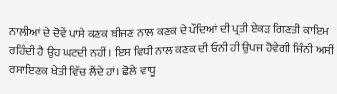ਨਾਲੀਆਂ ਦੇ ਦੋਵੇਂ ਪਾਸੇ ਕਣਕ ਬੀਜਣ ਨਾਲ ਕਣਕ ਦੇ ਪੌਦਿਆਂ ਦੀ ਪ੍ਰਤੀ ਏਕੜ ਗਿਣਤੀ ਕਾਇਮ ਰਹਿੰਦੀ ਹੈ ਉਹ ਘਟਦੀ ਨਹੀਂ। ਇਸ ਵਿਧੀ ਨਾਲ ਕਣਕ ਦੀ ਓਨੀ ਹੀ ਉਪਜ ਹੋਵੇਗੀ ਜਿੰਨੀ ਅਸੀਂ ਰਸਾਇਣਕ ਖੇਤੀ ਵਿੱਚ ਲੈਂਦੇ ਹਾਂ। ਛੋਲੇ ਵਾਧੂ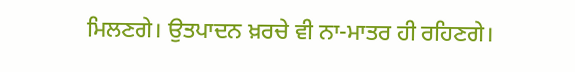ਮਿਲਣਗੇ। ਉਤਪਾਦਨ ਖ਼ਰਚੇ ਵੀ ਨਾ-ਮਾਤਰ ਹੀ ਰਹਿਣਗੇ।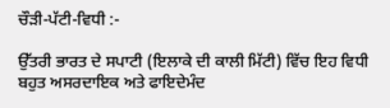ਚੌੜੀ-ਪੱਟੀ-ਵਿਧੀ :-

ਉੱਤਰੀ ਭਾਰਤ ਦੇ ਸਪਾਟੀ (ਇਲਾਕੇ ਦੀ ਕਾਲੀ ਮਿੱਟੀ) ਵਿੱਚ ਇਹ ਵਿਧੀ ਬਹੁਤ ਅਸਰਦਾਇਕ ਅਤੇ ਫਾਇਦੇਮੰਦ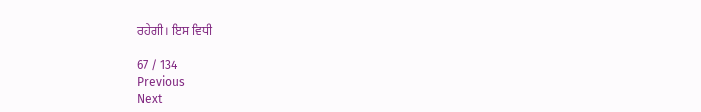ਰਹੇਗੀ। ਇਸ ਵਿਧੀ

67 / 134
Previous
Next